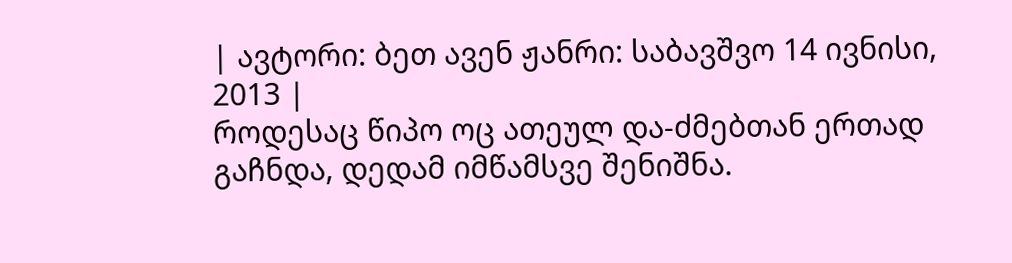| ავტორი: ბეთ ავენ ჟანრი: საბავშვო 14 ივნისი, 2013 |
როდესაც წიპო ოც ათეულ და-ძმებთან ერთად გაჩნდა, დედამ იმწამსვე შენიშნა.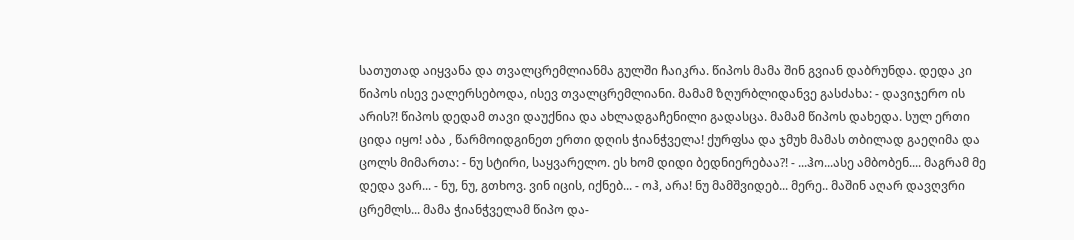სათუთად აიყვანა და თვალცრემლიანმა გულში ჩაიკრა. წიპოს მამა შინ გვიან დაბრუნდა. დედა კი წიპოს ისევ ეალერსებოდა, ისევ თვალცრემლიანი. მამამ ზღურბლიდანვე გასძახა: - დავიჯერო ის არის?! წიპოს დედამ თავი დაუქნია და ახლადგაჩენილი გადასცა. მამამ წიპოს დახედა. სულ ერთი ციდა იყო! აბა , წარმოიდგინეთ ერთი დღის ჭიანჭველა! ქურფსა და ჯმუხ მამას თბილად გაეღიმა და ცოლს მიმართა: - ნუ სტირი, საყვარელო. ეს ხომ დიდი ბედნიერებაა?! - ...ჰო...ასე ამბობენ.... მაგრამ მე დედა ვარ... - ნუ, ნუ, გთხოვ. ვინ იცის, იქნებ... - ოჰ, არა! ნუ მამშვიდებ... მერე.. მაშინ აღარ დავღვრი ცრემლს... მამა ჭიანჭველამ წიპო და-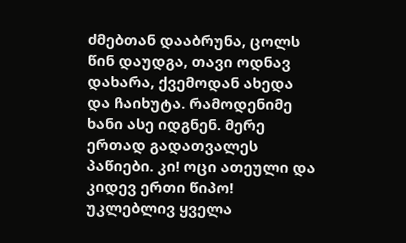ძმებთან დააბრუნა, ცოლს წინ დაუდგა, თავი ოდნავ დახარა, ქვემოდან ახედა და ჩაიხუტა. რამოდენიმე ხანი ასე იდგნენ. მერე ერთად გადათვალეს პაწიები. კი! ოცი ათეული და კიდევ ერთი წიპო! უკლებლივ ყველა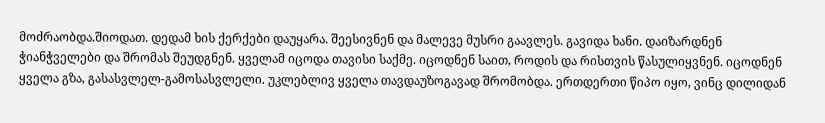მოძრაობდა.შიოდათ. დედამ ხის ქერქები დაუყარა. შეესივნენ და მალევე მუსრი გაავლეს. გავიდა ხანი. დაიზარდნენ ჭიანჭველები და შრომას შეუდგნენ. ყველამ იცოდა თავისი საქმე. იცოდნენ საით, როდის და რისთვის წასულიყვნენ. იცოდნენ ყველა გზა, გასასვლელ-გამოსასვლელი. უკლებლივ ყველა თავდაუზოგავად შრომობდა. ერთდერთი წიპო იყო, ვინც დილიდან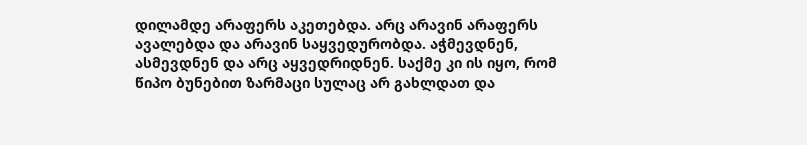დილამდე არაფერს აკეთებდა. არც არავინ არაფერს ავალებდა და არავინ საყვედურობდა. აჭმევდნენ, ასმევდნენ და არც აყვედრიდნენ. საქმე კი ის იყო, რომ წიპო ბუნებით ზარმაცი სულაც არ გახლდათ და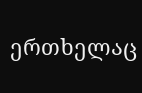ერთხელაც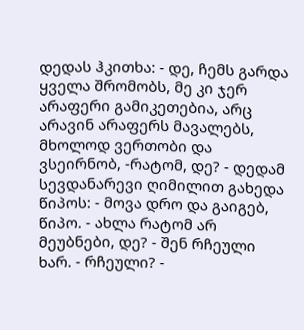დედას ჰკითხა: - დე, ჩემს გარდა ყველა შრომობს, მე კი ჯერ არაფერი გამიკეთებია, არც არავინ არაფერს მავალებს, მხოლოდ ვერთობი და ვსეირნობ, -რატომ, დე? - დედამ სევდანარევი ღიმილით გახედა წიპოს: - მოვა დრო და გაიგებ, წიპო. - ახლა რატომ არ მეუბნები, დე? - შენ რჩეული ხარ. - რჩეული? -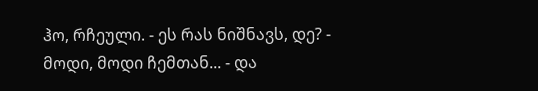ჰო, რჩეული. - ეს რას ნიშნავს, დე? - მოდი, მოდი ჩემთან... - და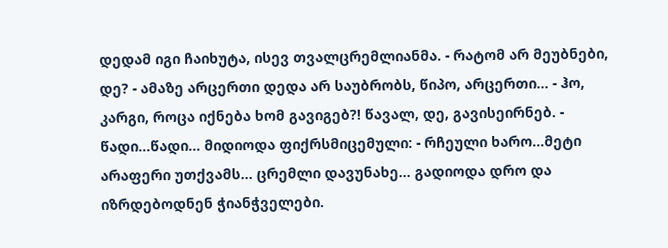დედამ იგი ჩაიხუტა, ისევ თვალცრემლიანმა. - რატომ არ მეუბნები, დე? - ამაზე არცერთი დედა არ საუბრობს, წიპო, არცერთი... - ჰო, კარგი, როცა იქნება ხომ გავიგებ?! წავალ, დე, გავისეირნებ. - წადი...წადი... მიდიოდა ფიქრსმიცემული: - რჩეული ხარო...მეტი არაფერი უთქვამს... ცრემლი დავუნახე... გადიოდა დრო და იზრდებოდნენ ჭიანჭველები.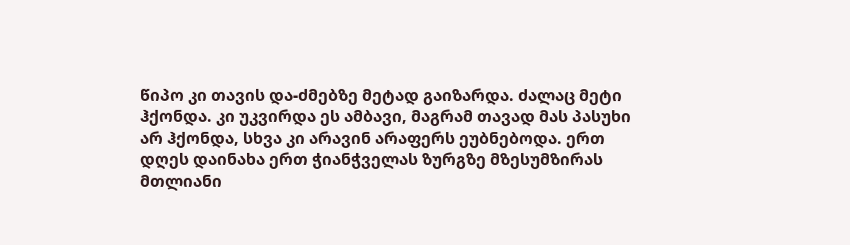წიპო კი თავის და-ძმებზე მეტად გაიზარდა. ძალაც მეტი ჰქონდა. კი უკვირდა ეს ამბავი, მაგრამ თავად მას პასუხი არ ჰქონდა, სხვა კი არავინ არაფერს ეუბნებოდა. ერთ დღეს დაინახა ერთ ჭიანჭველას ზურგზე მზესუმზირას მთლიანი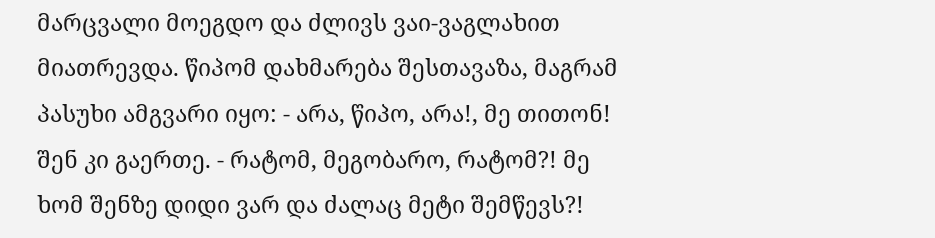მარცვალი მოეგდო და ძლივს ვაი-ვაგლახით მიათრევდა. წიპომ დახმარება შესთავაზა, მაგრამ პასუხი ამგვარი იყო: - არა, წიპო, არა!, მე თითონ! შენ კი გაერთე. - რატომ, მეგობარო, რატომ?! მე ხომ შენზე დიდი ვარ და ძალაც მეტი შემწევს?!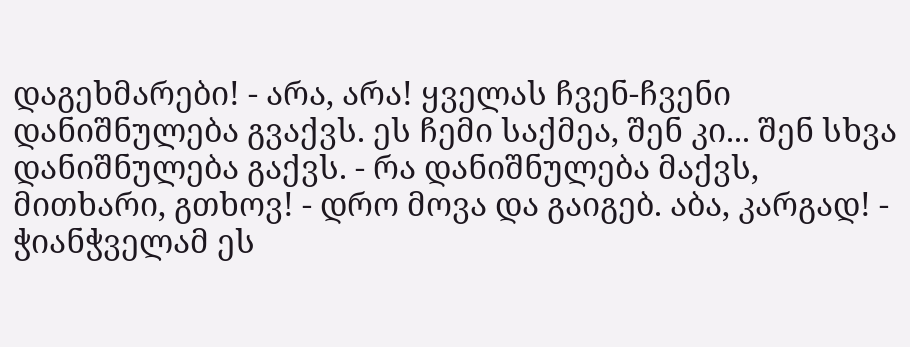დაგეხმარები! - არა, არა! ყველას ჩვენ-ჩვენი დანიშნულება გვაქვს. ეს ჩემი საქმეა, შენ კი... შენ სხვა დანიშნულება გაქვს. - რა დანიშნულება მაქვს, მითხარი, გთხოვ! - დრო მოვა და გაიგებ. აბა, კარგად! - ჭიანჭველამ ეს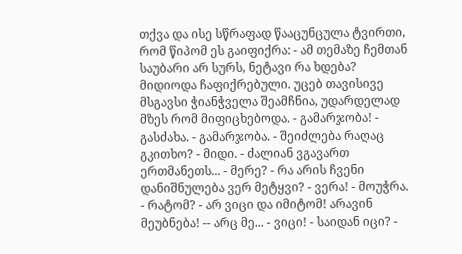თქვა და ისე სწრაფად წააცუნცულა ტვირთი, რომ წიპომ ეს გაიფიქრა: - ამ თემაზე ჩემთან საუბარი არ სურს, ნეტავი რა ხდება? მიდიოდა ჩაფიქრებული. უცებ თავისივე მსგავსი ჭიანჭველა შეამჩნია, უდარდელად მზეს რომ მიფიცხებოდა. - გამარჯობა! - გასძახა. - გამარჯობა. - შეიძლება რაღაც გკითხო? - მიდი. - ძალიან ვგავართ ერთმანეთს... - მერე? - რა არის ჩვენი დანიშნულება ვერ მეტყვი? - ვერა! - მოუჭრა. - რატომ? - არ ვიცი და იმიტომ! არავინ მეუბნება! -- არც მე... - ვიცი! - საიდან იცი? -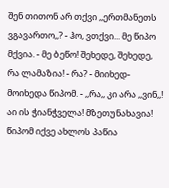შენ თითონ არ თქვი ,,ერთმანეთს ვგავართო,,? - ჰო, ვთქვი... მე წიპო მქვია. - მე ბეწო! შეხედე, შეხედე, რა ლამაზია! - რა? - მიიხედ-მოიხედა წიპომ. - ,,რა,, კი არა ,,ვინ,,! აი ის ჭიანჭველა! მზეთუნახავია! წიპომ იქვე ახლოს პაწია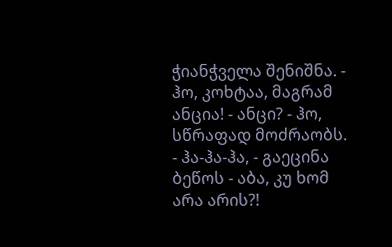ჭიანჭველა შენიშნა. - ჰო, კოხტაა, მაგრამ ანცია! - ანცი? - ჰო, სწრაფად მოძრაობს. - ჰა-ჰა-ჰა, - გაეცინა ბეწოს - აბა, კუ ხომ არა არის?!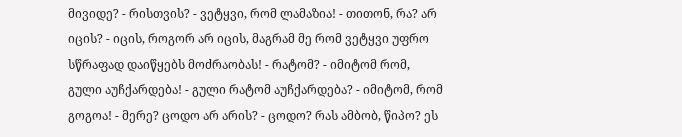მივიდე? - რისთვის? - ვეტყვი, რომ ლამაზია! - თითონ, რა? არ იცის? - იცის, როგორ არ იცის, მაგრამ მე რომ ვეტყვი უფრო სწრაფად დაიწყებს მოძრაობას! - რატომ? - იმიტომ რომ, გული აუჩქარდება! - გული რატომ აუჩქარდება? - იმიტომ, რომ გოგოა! - მერე? ცოდო არ არის? - ცოდო? რას ამბობ, წიპო? ეს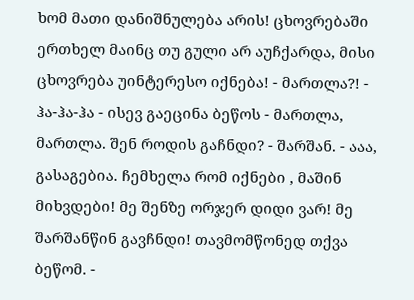ხომ მათი დანიშნულება არის! ცხოვრებაში ერთხელ მაინც თუ გული არ აუჩქარდა, მისი ცხოვრება უინტერესო იქნება! - მართლა?! - ჰა-ჰა-ჰა - ისევ გაეცინა ბეწოს - მართლა, მართლა. შენ როდის გაჩნდი? - შარშან. - ააა, გასაგებია. ჩემხელა რომ იქნები , მაშინ მიხვდები! მე შენზე ორჯერ დიდი ვარ! მე შარშანწინ გავჩნდი! თავმომწონედ თქვა ბეწომ. -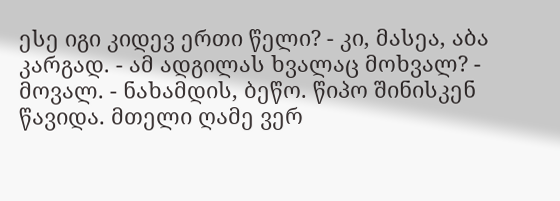ესე იგი კიდევ ერთი წელი? - კი, მასეა, აბა კარგად. - ამ ადგილას ხვალაც მოხვალ? - მოვალ. - ნახამდის, ბეწო. წიპო შინისკენ წავიდა. მთელი ღამე ვერ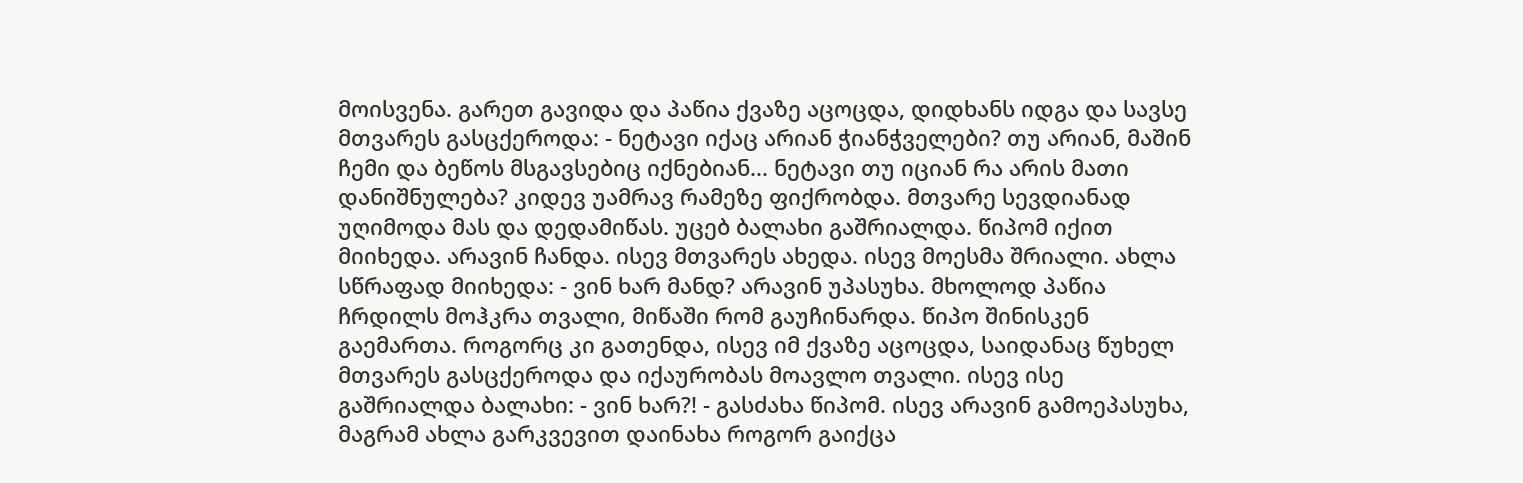მოისვენა. გარეთ გავიდა და პაწია ქვაზე აცოცდა, დიდხანს იდგა და სავსე მთვარეს გასცქეროდა: - ნეტავი იქაც არიან ჭიანჭველები? თუ არიან, მაშინ ჩემი და ბეწოს მსგავსებიც იქნებიან... ნეტავი თუ იციან რა არის მათი დანიშნულება? კიდევ უამრავ რამეზე ფიქრობდა. მთვარე სევდიანად უღიმოდა მას და დედამიწას. უცებ ბალახი გაშრიალდა. წიპომ იქით მიიხედა. არავინ ჩანდა. ისევ მთვარეს ახედა. ისევ მოესმა შრიალი. ახლა სწრაფად მიიხედა: - ვინ ხარ მანდ? არავინ უპასუხა. მხოლოდ პაწია ჩრდილს მოჰკრა თვალი, მიწაში რომ გაუჩინარდა. წიპო შინისკენ გაემართა. როგორც კი გათენდა, ისევ იმ ქვაზე აცოცდა, საიდანაც წუხელ მთვარეს გასცქეროდა და იქაურობას მოავლო თვალი. ისევ ისე გაშრიალდა ბალახი: - ვინ ხარ?! - გასძახა წიპომ. ისევ არავინ გამოეპასუხა, მაგრამ ახლა გარკვევით დაინახა როგორ გაიქცა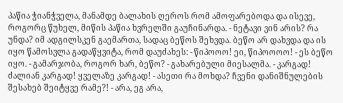პაწია ჭიანჭველა, მანამდე ბალახის ღეროს რომ ამოფარებოდა და ისევე, როგორც წუხელ, მიწის პაწია ხვრელში გაუჩინარდა. - ნეტავი ვინ არის? რა უნდა? იმ ადგილსკენ გაემართა, სადაც ბეწოს შეხვდა. ბეწო არ დახვდა და ის იყო წამოსვლა გადაწყვიტა, რომ დაუძახეს: - წიპოოო! ეი, წიპოოოო! - ეს ბეწო იყო. - გამარჯობა, როგორ ხარ, ბეწო? - გახარებული მიესალმა. - კარგად! ძალიან კარგად! ყველაზე კარგად! - ასეთი რა მოხდა? ჩვენი დანიშნულების შესახებ შეიტყვე რამე?! - არა, ეგ არა,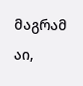მაგრამ აი,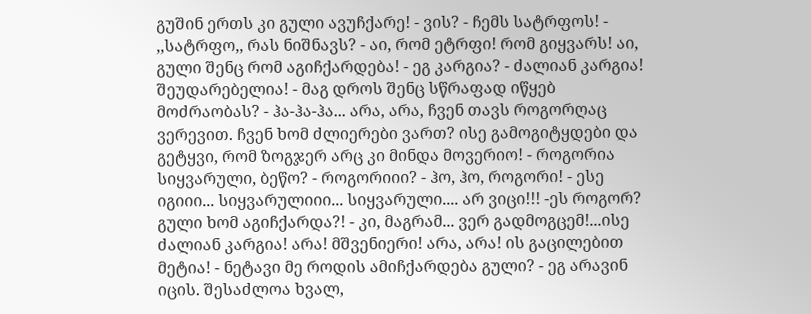გუშინ ერთს კი გული ავუჩქარე! - ვის? - ჩემს სატრფოს! - ,,სატრფო,, რას ნიშნავს? - აი, რომ ეტრფი! რომ გიყვარს! აი, გული შენც რომ აგიჩქარდება! - ეგ კარგია? - ძალიან კარგია! შეუდარებელია! - მაგ დროს შენც სწრაფად იწყებ მოძრაობას? - ჰა-ჰა-ჰა... არა, არა, ჩვენ თავს როგორღაც ვერევით. ჩვენ ხომ ძლიერები ვართ? ისე გამოგიტყდები და გეტყვი, რომ ზოგჯერ არც კი მინდა მოვერიო! - როგორია სიყვარული, ბეწო? - როგორიიი? - ჰო, ჰო, როგორი! - ესე იგიიი... სიყვარულიიი... სიყვარული.... არ ვიცი!!! -ეს როგორ? გული ხომ აგიჩქარდა?! - კი, მაგრამ... ვერ გადმოგცემ!...ისე ძალიან კარგია! არა! მშვენიერი! არა, არა! ის გაცილებით მეტია! - ნეტავი მე როდის ამიჩქარდება გული? - ეგ არავინ იცის. შესაძლოა ხვალ,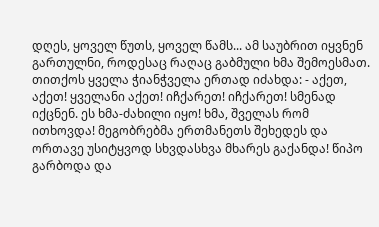დღეს, ყოველ წუთს, ყოველ წამს... ამ საუბრით იყვნენ გართულნი, როდესაც რაღაც გაბმული ხმა შემოესმათ. თითქოს ყველა ჭიანჭველა ერთად იძახდა: - აქეთ, აქეთ! ყველანი აქეთ! იჩქარეთ! იჩქარეთ! სმენად იქცნენ. ეს ხმა-ძახილი იყო! ხმა, შველას რომ ითხოვდა! მეგობრებმა ერთმანეთს შეხედეს და ორთავე უსიტყვოდ სხვდასხვა მხარეს გაქანდა! წიპო გარბოდა და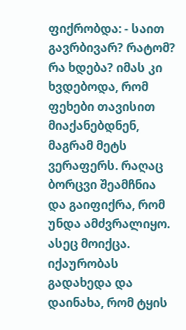ფიქრობდა: - საით გავრბივარ? რატომ? რა ხდება? იმას კი ხვდებოდა, რომ ფეხები თავისით მიაქანებდნენ, მაგრამ მეტს ვერაფერს. რაღაც ბორცვი შეამჩნია და გაიფიქრა, რომ უნდა ამძვრალიყო. ასეც მოიქცა. იქაურობას გადახედა და დაინახა, რომ ტყის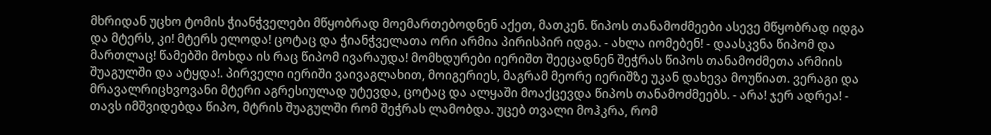მხრიდან უცხო ტომის ჭიანჭველები მწყობრად მოემართებოდნენ აქეთ, მათკენ. წიპოს თანამოძმეები ასევე მწყობრად იდგა და მტერს, კი! მტერს ელოდა! ცოტაც და ჭიანჭველათა ორი არმია პირისპირ იდგა. - ახლა იომებენ! - დაასკვნა წიპომ და მართლაც! წამებში მოხდა ის რაც წიპომ ივარაუდა! მომხდურები იერიშთ შეეცადნენ შეჭრას წიპოს თანამოძმეთა არმიის შუაგულში და ატყდა!. პირველი იერიში ვაივაგლახით, მოიგერიეს, მაგრამ მეორე იერიშზე უკან დახევა მოუწიათ. ვერაგი და მრავალრიცხვოვანი მტერი აგრესიულად უტევდა, ცოტაც და ალყაში მოაქცევდა წიპოს თანამოძმეებს. - არა! ჯერ ადრეა! - თავს იმშვიდებდა წიპო, მტრის შუაგულში რომ შეჭრას ლამობდა. უცებ თვალი მოჰკრა, რომ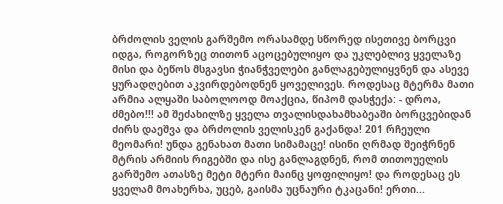ბრძოლის ველის გარშემო ორასამდე სწორედ ისეთივე ბორცვი იდგა, როგორზეც თითონ აცოცებულიყო და უკლებლივ ყველაზე მისი და ბეწოს მსგავსი ჭიანჭველები განლაგებულიყვნენ და ასევე ყურადღებით აკვირდებოდნენ ყოველივეს. როდესაც მტერმა მათი არმია ალყაში საბოლოოდ მოაქცია, წიპომ დასჭექა: - დროა, ძმებო!!! ამ შეძახილზე ყველა თვალისდახამხაბეაში ბორცვებიდან ძირს დაეშვა და ბრძოლის ველისკენ გაქანდა! 201 რჩეული მეომარი! უნდა გენახათ მათი სიმამაცე! ისინი ღრმად შეიჭრნენ მტრის არმიის რიგებში და ისე განლაგდნენ, რომ თითოუელის გარშემო ათასზე მეტი მტერი მაინც ყოფილიყო! და როდესაც ეს ყველამ მოახერხა, უცებ, გაისმა უცნაური ტკაცანი! ერთი...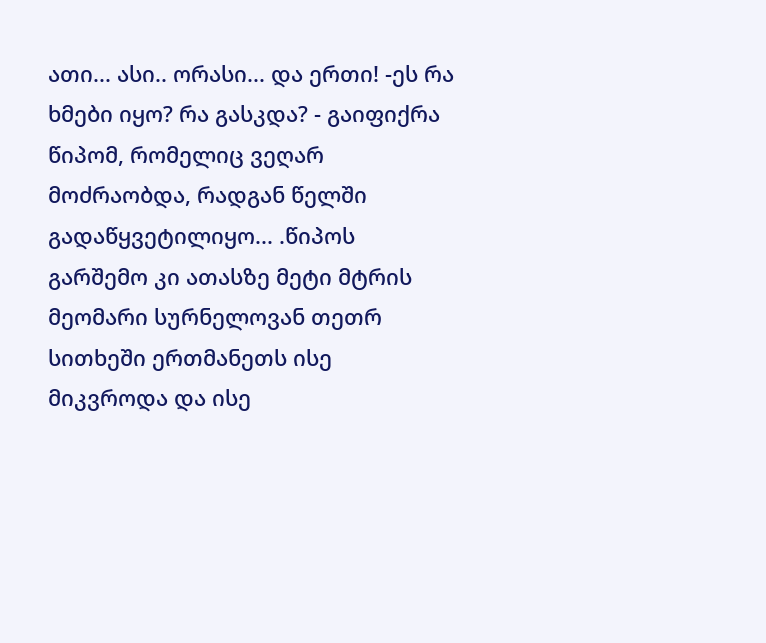ათი... ასი.. ორასი... და ერთი! -ეს რა ხმები იყო? რა გასკდა? - გაიფიქრა წიპომ, რომელიც ვეღარ მოძრაობდა, რადგან წელში გადაწყვეტილიყო... .წიპოს გარშემო კი ათასზე მეტი მტრის მეომარი სურნელოვან თეთრ სითხეში ერთმანეთს ისე მიკვროდა და ისე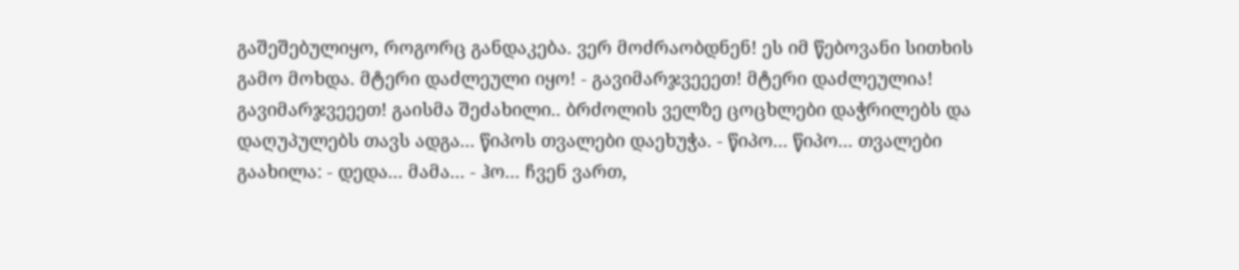გაშეშებულიყო, როგორც განდაკება. ვერ მოძრაობდნენ! ეს იმ წებოვანი სითხის გამო მოხდა. მტერი დაძლეული იყო! - გავიმარჯვეეეთ! მტერი დაძლეულია! გავიმარჯვეეეთ! გაისმა შეძახილი.. ბრძოლის ველზე ცოცხლები დაჭრილებს და დაღუპულებს თავს ადგა... წიპოს თვალები დაეხუჭა. - წიპო... წიპო... თვალები გაახილა: - დედა... მამა... - ჰო... ჩვენ ვართ,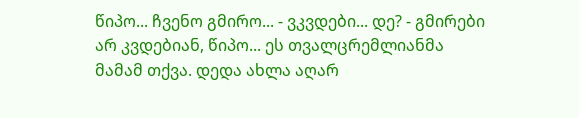წიპო... ჩვენო გმირო... - ვკვდები... დე? - გმირები არ კვდებიან, წიპო... ეს თვალცრემლიანმა მამამ თქვა. დედა ახლა აღარ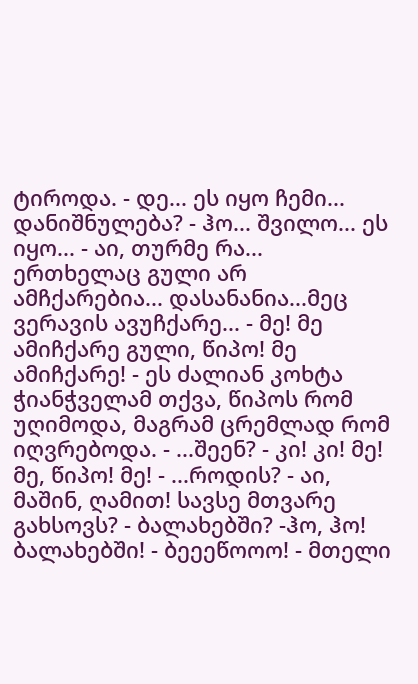ტიროდა. - დე... ეს იყო ჩემი... დანიშნულება? - ჰო... შვილო... ეს იყო... - აი, თურმე რა... ერთხელაც გული არ ამჩქარებია... დასანანია...მეც ვერავის ავუჩქარე... - მე! მე ამიჩქარე გული, წიპო! მე ამიჩქარე! - ეს ძალიან კოხტა ჭიანჭველამ თქვა, წიპოს რომ უღიმოდა, მაგრამ ცრემლად რომ იღვრებოდა. - ...შეენ? - კი! კი! მე! მე, წიპო! მე! - ...როდის? - აი, მაშინ, ღამით! სავსე მთვარე გახსოვს? - ბალახებში? -ჰო, ჰო! ბალახებში! - ბეეეწოოო! - მთელი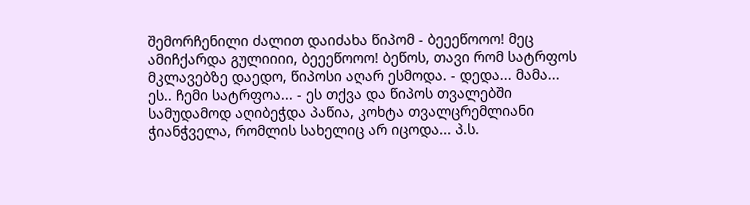შემორჩენილი ძალით დაიძახა წიპომ - ბეეეწოოო! მეც ამიჩქარდა გულიიიი, ბეეეწოოო! ბეწოს, თავი რომ სატრფოს მკლავებზე დაედო, წიპოსი აღარ ესმოდა. - დედა... მამა... ეს.. ჩემი სატრფოა... - ეს თქვა და წიპოს თვალებში სამუდამოდ აღიბეჭდა პაწია, კოხტა თვალცრემლიანი ჭიანჭველა, რომლის სახელიც არ იცოდა... პ.ს.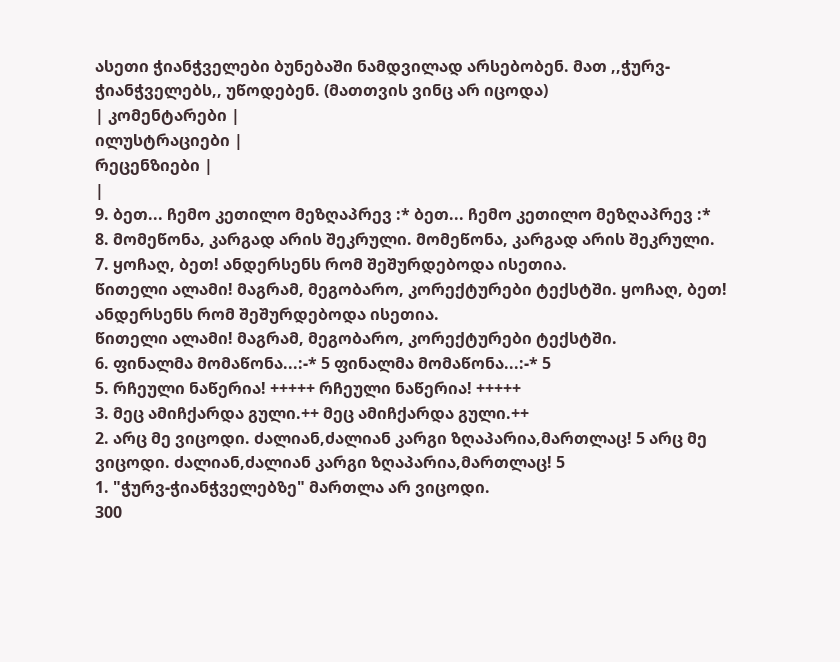ასეთი ჭიანჭველები ბუნებაში ნამდვილად არსებობენ. მათ ,,ჭურვ-ჭიანჭველებს,, უწოდებენ. (მათთვის ვინც არ იცოდა)
| კომენტარები |
ილუსტრაციები |
რეცენზიები |
|
9. ბეთ... ჩემო კეთილო მეზღაპრევ :* ბეთ... ჩემო კეთილო მეზღაპრევ :*
8. მომეწონა, კარგად არის შეკრული. მომეწონა, კარგად არის შეკრული.
7. ყოჩაღ, ბეთ! ანდერსენს რომ შეშურდებოდა ისეთია.
წითელი ალამი! მაგრამ, მეგობარო, კორექტურები ტექსტში. ყოჩაღ, ბეთ! ანდერსენს რომ შეშურდებოდა ისეთია.
წითელი ალამი! მაგრამ, მეგობარო, კორექტურები ტექსტში.
6. ფინალმა მომაწონა...:-* 5 ფინალმა მომაწონა...:-* 5
5. რჩეული ნაწერია! +++++ რჩეული ნაწერია! +++++
3. მეც ამიჩქარდა გული.++ მეც ამიჩქარდა გული.++
2. არც მე ვიცოდი. ძალიან,ძალიან კარგი ზღაპარია,მართლაც! 5 არც მე ვიცოდი. ძალიან,ძალიან კარგი ზღაპარია,მართლაც! 5
1. "ჭურვ-ჭიანჭველებზე" მართლა არ ვიცოდი.
300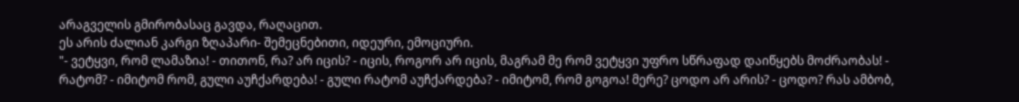არაგველის გმირობასაც გავდა, რაღაცით.
ეს არის ძალიან კარგი ზღაპარი- შემეცნებითი, იდეური, ემოციური.
"- ვეტყვი, რომ ლამაზია! - თითონ, რა? არ იცის? - იცის, როგორ არ იცის, მაგრამ მე რომ ვეტყვი უფრო სწრაფად დაიწყებს მოძრაობას! - რატომ? - იმიტომ რომ, გული აუჩქარდება! - გული რატომ აუჩქარდება? - იმიტომ, რომ გოგოა! მერე? ცოდო არ არის? - ცოდო? რას ამბობ,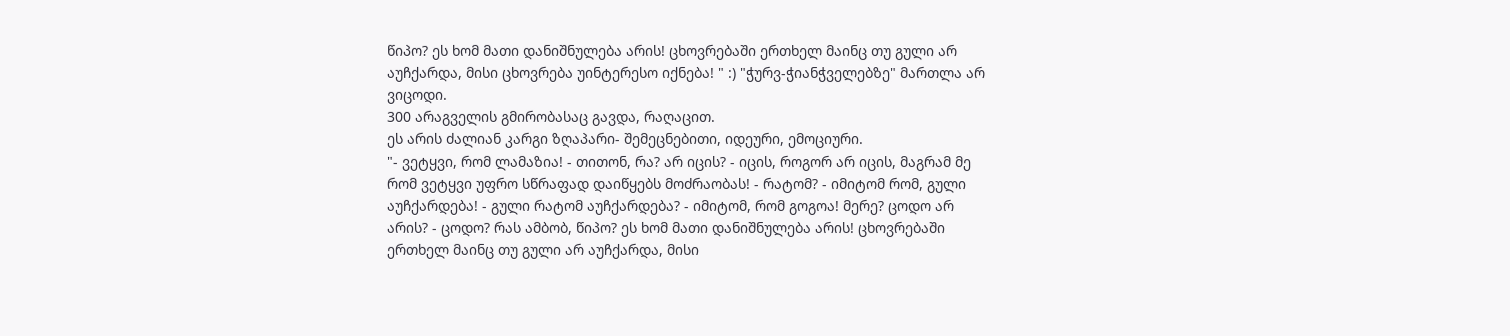წიპო? ეს ხომ მათი დანიშნულება არის! ცხოვრებაში ერთხელ მაინც თუ გული არ აუჩქარდა, მისი ცხოვრება უინტერესო იქნება! " :) "ჭურვ-ჭიანჭველებზე" მართლა არ ვიცოდი.
300 არაგველის გმირობასაც გავდა, რაღაცით.
ეს არის ძალიან კარგი ზღაპარი- შემეცნებითი, იდეური, ემოციური.
"- ვეტყვი, რომ ლამაზია! - თითონ, რა? არ იცის? - იცის, როგორ არ იცის, მაგრამ მე რომ ვეტყვი უფრო სწრაფად დაიწყებს მოძრაობას! - რატომ? - იმიტომ რომ, გული აუჩქარდება! - გული რატომ აუჩქარდება? - იმიტომ, რომ გოგოა! მერე? ცოდო არ არის? - ცოდო? რას ამბობ, წიპო? ეს ხომ მათი დანიშნულება არის! ცხოვრებაში ერთხელ მაინც თუ გული არ აუჩქარდა, მისი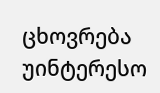ცხოვრება უინტერესო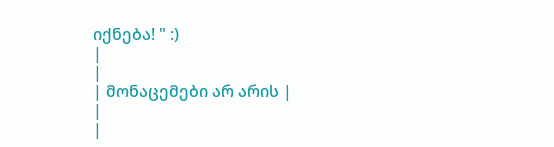იქნება! " :)
|
|
| მონაცემები არ არის |
|
|